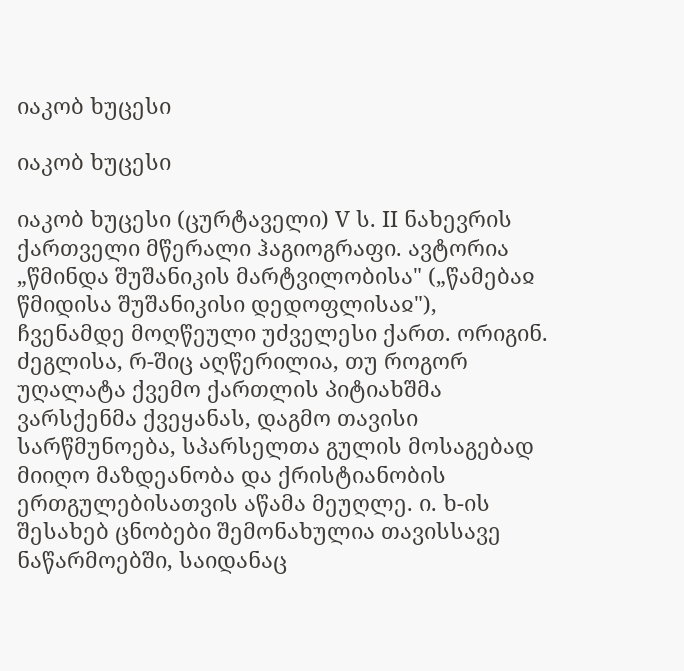იაკობ ხუცესი

იაკობ ხუცესი

იაკობ ხუცესი (ცურტაველი) V ს. II ნახევრის ქართველი მწერალი ჰაგიოგრაფი. ავტორია „წმინდა შუშანიკის მარტვილობისა" („წამებაჲ წმიდისა შუშანიკისი დედოფლისაჲ"), ჩვენამდე მოღწეული უძველესი ქართ. ორიგინ. ძეგლისა, რ-შიც აღწერილია, თუ როგორ უღალატა ქვემო ქართლის პიტიახშმა ვარსქენმა ქვეყანას, დაგმო თავისი სარწმუნოება, სპარსელთა გულის მოსაგებად მიიღო მაზდეანობა და ქრისტიანობის ერთგულებისათვის აწამა მეუღლე. ი. ხ-ის შესახებ ცნობები შემონახულია თავისსავე ნაწარმოებში, საიდანაც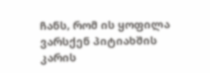ჩანს, რომ ის ყოფილა ვარსქენ პიტიახშის კარის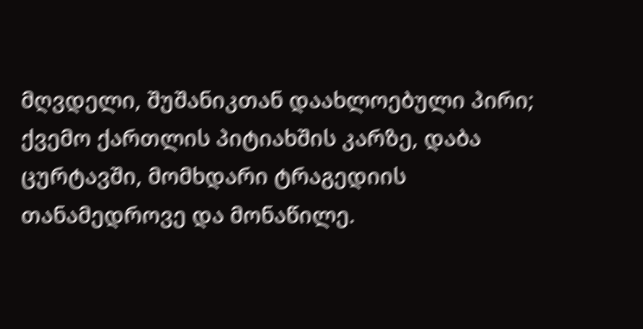მღვდელი, შუშანიკთან დაახლოებული პირი; ქვემო ქართლის პიტიახშის კარზე, დაბა ცურტავში, მომხდარი ტრაგედიის თანამედროვე და მონაწილე.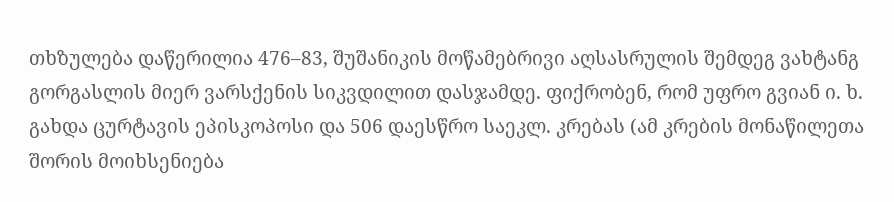თხზულება დაწერილია 476–83, შუშანიკის მოწამებრივი აღსასრულის შემდეგ ვახტანგ გორგასლის მიერ ვარსქენის სიკვდილით დასჯამდე. ფიქრობენ, რომ უფრო გვიან ი. ხ. გახდა ცურტავის ეპისკოპოსი და 506 დაესწრო საეკლ. კრებას (ამ კრების მონაწილეთა შორის მოიხსენიება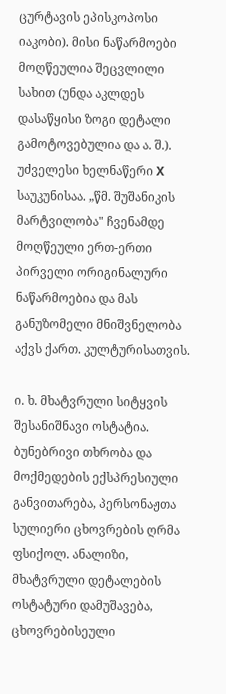ცურტავის ეპისკოპოსი იაკობი). მისი ნაწარმოები მოღწეულია შეცვლილი სახით (უნდა აკლდეს დასაწყისი ზოგი დეტალი გამოტოვებულია და ა. შ.). უძველესი ხელნაწერი X საუკუნისაა. „წმ. შუშანიკის მარტვილობა" ჩვენამდე მოღწეული ერთ-ერთი პირველი ორიგინალური ნაწარმოებია და მას განუზომელი მნიშვნელობა აქვს ქართ. კულტურისათვის.

ი. ხ. მხატვრული სიტყვის შესანიშნავი ოსტატია. ბუნებრივი თხრობა და მოქმედების ექსპრესიული განვითარება, პერსონაჟთა სულიერი ცხოვრების ღრმა ფსიქოლ. ანალიზი, მხატვრული დეტალების ოსტატური დამუშავება, ცხოვრებისეული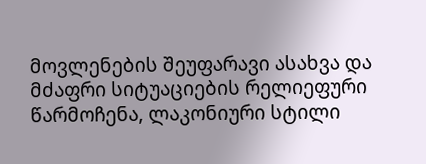მოვლენების შეუფარავი ასახვა და მძაფრი სიტუაციების რელიეფური წარმოჩენა, ლაკონიური სტილი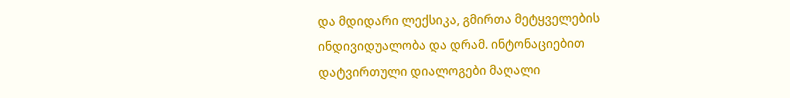და მდიდარი ლექსიკა, გმირთა მეტყველების ინდივიდუალობა და დრამ. ინტონაციებით დატვირთული დიალოგები მაღალი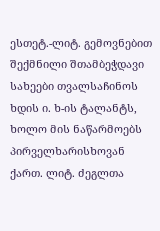ესთეტ.-ლიტ. გემოვნებით შექმნილი შთამბეჭდავი სახეები თვალსაჩინოს ხდის ი. ხ-ის ტალანტს, ხოლო მის ნაწარმოებს პირველხარისხოვან ქართ. ლიტ. ძეგლთა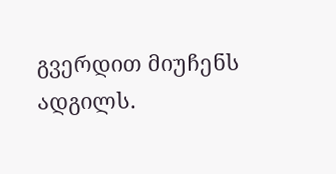გვერდით მიუჩენს ადგილს.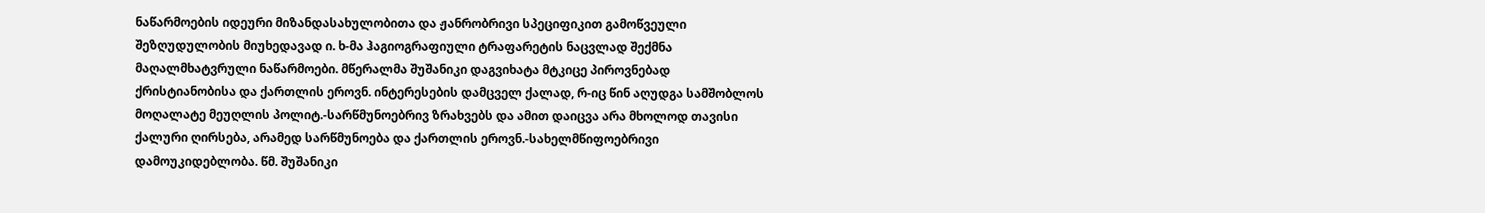ნაწარმოების იდეური მიზანდასახულობითა და ჟანრობრივი სპეციფიკით გამოწვეული შეზღუდულობის მიუხედავად ი. ხ-მა ჰაგიოგრაფიული ტრაფარეტის ნაცვლად შექმნა მაღალმხატვრული ნაწარმოები. მწერალმა შუშანიკი დაგვიხატა მტკიცე პიროვნებად ქრისტიანობისა და ქართლის ეროვნ. ინტერესების დამცველ ქალად, რ-იც წინ აღუდგა სამშობლოს მოღალატე მეუღლის პოლიტ.-სარწმუნოებრივ ზრახვებს და ამით დაიცვა არა მხოლოდ თავისი ქალური ღირსება, არამედ სარწმუნოება და ქართლის ეროვნ.-სახელმწიფოებრივი დამოუკიდებლობა. წმ. შუშანიკი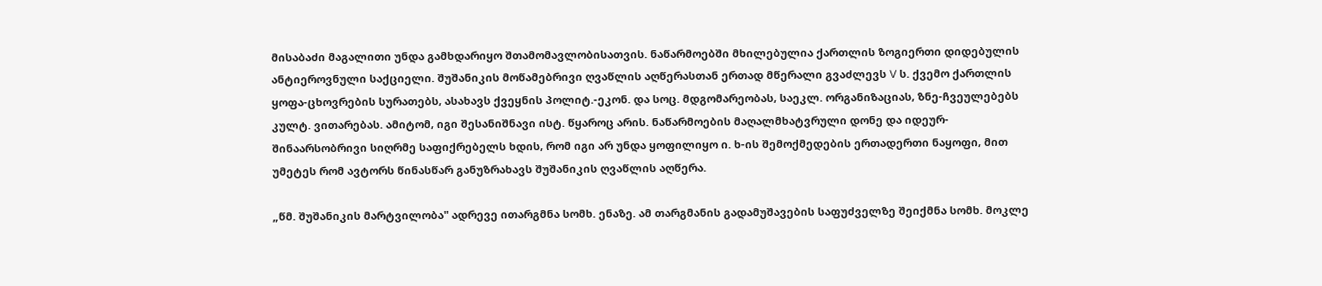მისაბაძი მაგალითი უნდა გამხდარიყო შთამომავლობისათვის. ნაწარმოებში მხილებულია ქართლის ზოგიერთი დიდებულის ანტიეროვნული საქციელი. შუშანიკის მოწამებრივი ღვაწლის აღწერასთან ერთად მწერალი გვაძლევს V ს. ქვემო ქართლის ყოფა-ცხოვრების სურათებს, ასახავს ქვეყნის პოლიტ.-ეკონ. და სოც. მდგომარეობას, საეკლ. ორგანიზაციას, ზნე-ჩვეულებებს კულტ. ვითარებას. ამიტომ, იგი შესანიშნავი ისტ. წყაროც არის. ნაწარმოების მაღალმხატვრული დონე და იდეურ-შინაარსობრივი სიღრმე საფიქრებელს ხდის, რომ იგი არ უნდა ყოფილიყო ი. ხ-ის შემოქმედების ერთადერთი ნაყოფი, მით უმეტეს რომ ავტორს წინასწარ განუზრახავს შუშანიკის ღვაწლის აღწერა.

„წმ. შუშანიკის მარტვილობა" ადრევე ითარგმნა სომხ. ენაზე. ამ თარგმანის გადამუშავების საფუძველზე შეიქმნა სომხ. მოკლე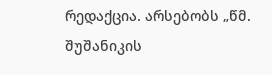რედაქცია. არსებობს „წმ. შუშანიკის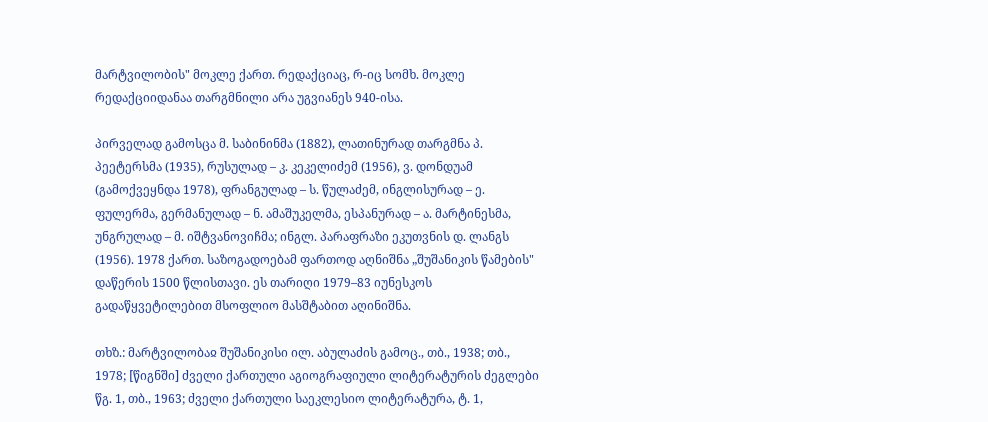მარტვილობის" მოკლე ქართ. რედაქციაც, რ-იც სომხ. მოკლე რედაქციიდანაა თარგმნილი არა უგვიანეს 940-ისა.

პირველად გამოსცა მ. საბინინმა (1882), ლათინურად თარგმნა პ. პეეტერსმა (1935), რუსულად – კ. კეკელიძემ (1956), ვ. დონდუამ (გამოქვეყნდა 1978), ფრანგულად – ს. წულაძემ, ინგლისურად – ე. ფულერმა, გერმანულად – ნ. ამაშუკელმა, ესპანურად – ა. მარტინესმა, უნგრულად – მ. იშტვანოვიჩმა; ინგლ. პარაფრაზი ეკუთვნის დ. ლანგს (1956). 1978 ქართ. საზოგადოებამ ფართოდ აღნიშნა „შუშანიკის წამების" დაწერის 1500 წლისთავი. ეს თარიღი 1979–83 იუნესკოს გადაწყვეტილებით მსოფლიო მასშტაბით აღინიშნა.

თხზ.: მარტვილობაჲ შუშანიკისი ილ. აბულაძის გამოც., თბ., 1938; თბ., 1978; [წიგნში] ძველი ქართული აგიოგრაფიული ლიტერატურის ძეგლები წგ. 1, თბ., 1963; ძველი ქართული საეკლესიო ლიტერატურა, ტ. 1,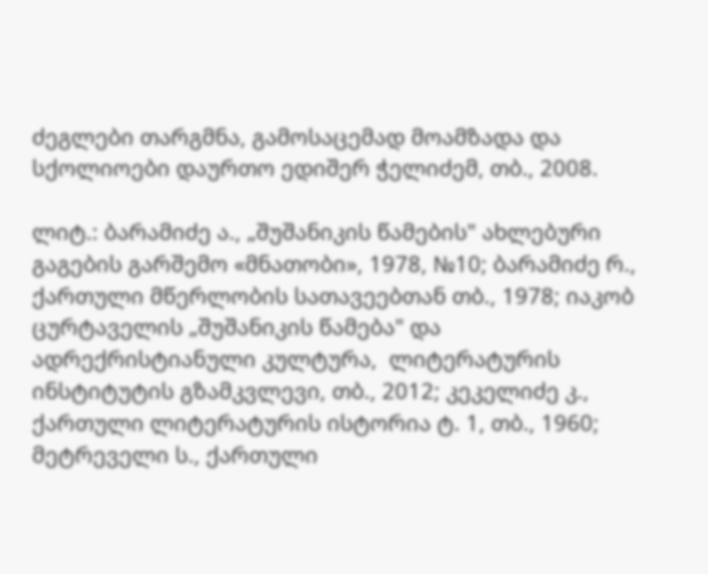ძეგლები თარგმნა, გამოსაცემად მოამზადა და სქოლიოები დაურთო ედიშერ ჭელიძემ, თბ., 2008.

ლიტ.: ბარამიძე ა., „შუშანიკის წამების" ახლებური გაგების გარშემო «მნათობი», 1978, №10; ბარამიძე რ., ქართული მწერლობის სათავეებთან თბ., 1978; იაკობ ცურტაველის „შუშანიკის წამება" და ადრექრისტიანული კულტურა,  ლიტერატურის ინსტიტუტის გზამკვლევი, თბ., 2012; კეკელიძე კ., ქართული ლიტერატურის ისტორია ტ. 1, თბ., 1960; მეტრეველი ს., ქართული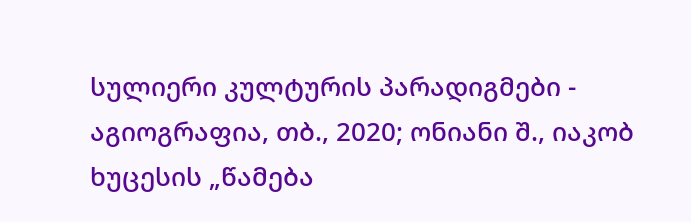სულიერი კულტურის პარადიგმები - აგიოგრაფია, თბ., 2020; ონიანი შ., იაკობ ხუცესის „წამება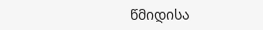წმიდისა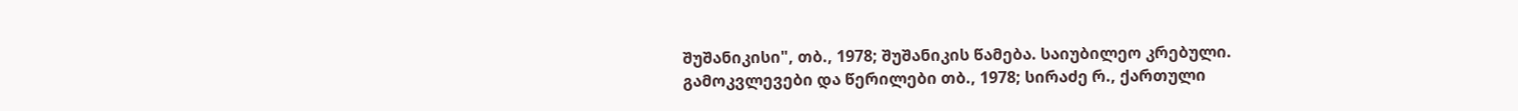შუშანიკისი", თბ., 1978; შუშანიკის წამება. საიუბილეო კრებული. გამოკვლევები და წერილები თბ., 1978; სირაძე რ., ქართული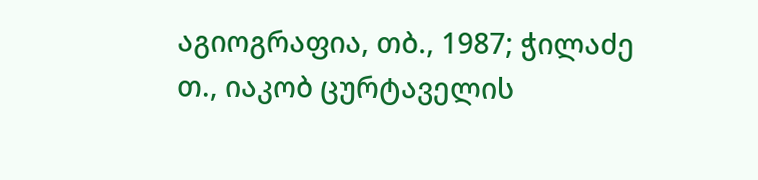აგიოგრაფია, თბ., 1987; ჭილაძე თ., იაკობ ცურტაველის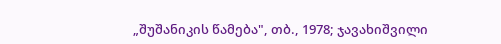„შუშანიკის წამება", თბ., 1978; ჯავახიშვილი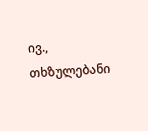ივ., თხზულებანი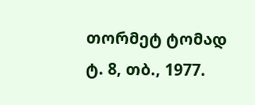თორმეტ ტომად ტ. 8, თბ., 1977.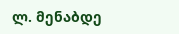ლ. მენაბდე